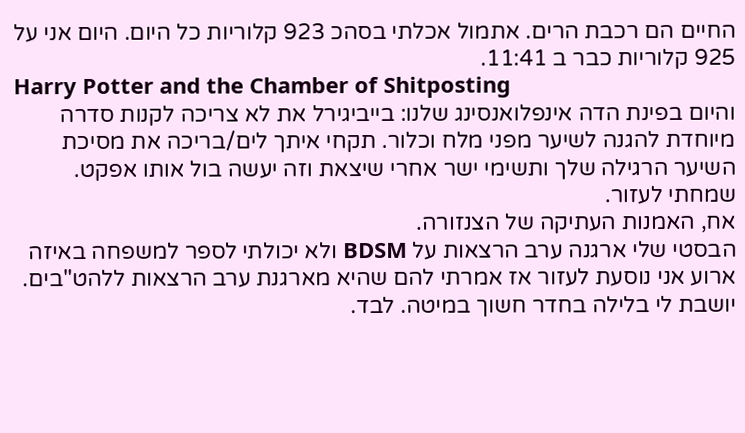החיים הם רכבת הרים. אתמול אכלתי בסהכ 923 קלוריות כל היום. היום אני על 925 קלוריות כבר ב 11:41.
Harry Potter and the Chamber of Shitposting
והיום בפינת הדה אינפלואנסינג שלנו: בייביגירל את לא צריכה לקנות סדרה מיוחדת להגנה לשיער מפני מלח וכלור. תקחי איתך לים/בריכה את מסיכת השיער הרגילה שלך ותשימי ישר אחרי שיצאת וזה יעשה בול אותו אפקט. שמחתי לעזור.
אח, האמנות העתיקה של הצנזורה.
הבסטי שלי ארגנה ערב הרצאות על BDSM ולא יכולתי לספר למשפחה באיזה ארוע אני נוסעת לעזור אז אמרתי להם שהיא מארגנת ערב הרצאות ללהט"בים.
יושבת לי בלילה בחדר חשוך במיטה. לבד.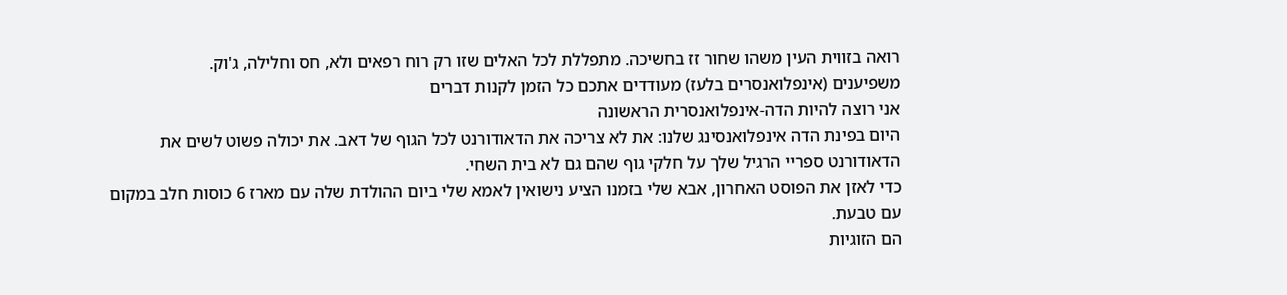רואה בזווית העין משהו שחור זז בחשיכה. מתפללת לכל האלים שזו רק רוח רפאים ולא, חס וחלילה, ג'וק.
משפיענים (אינפלואנסרים בלעז) מעודדים אתכם כל הזמן לקנות דברים
אני רוצה להיות הדה-אינפלואנסרית הראשונה
היום בפינת הדה אינפלואנסינג שלנו: את לא צריכה את הדאודורנט לכל הגוף של דאב. את יכולה פשוט לשים את הדאודורנט ספריי הרגיל שלך על חלקי גוף שהם גם לא בית השחי.
כדי לאזן את הפוסט האחרון, אבא שלי בזמנו הציע נישואין לאמא שלי ביום ההולדת שלה עם מארז 6 כוסות חלב במקום עם טבעת.
הם הזוגיות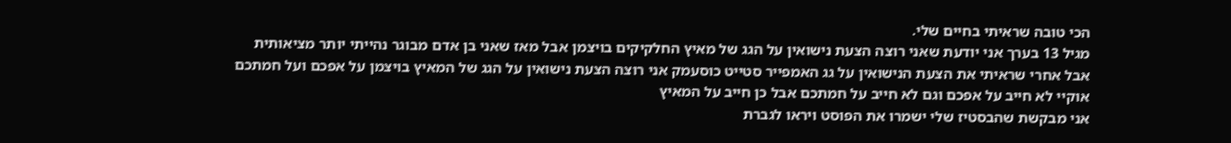הכי טובה שראיתי בחיים שלי.
מגיל 13 בערך אני יודעת שאני רוצה הצעת נישואין על הגג של מאיץ החלקיקים בויצמן אבל מאז שאני בן אדם מבוגר נהייתי יותר מציאותית
אבל אחרי שראיתי את הצעת הנישואין על גג האמפייר סטייט כוסעמק אני רוצה הצעת נישואין על הגג של המאיץ בויצמן על אפכם ועל חמתכם
אוקיי לא חייב על אפכם וגם לא חייב על חמתכם אבל כן חייב על המאיץ
אני מבקשת שהבסטיז שלי ישמרו את הפוסט ויראו לגברת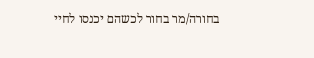בחורה/מר בחור לכשהם יכנסו לחיי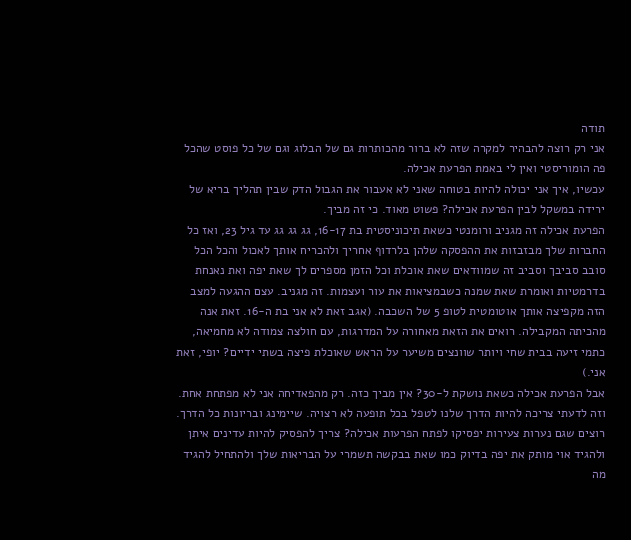תודה
אני רק רוצה להבהיר למקרה שזה לא ברור מהכותרות גם של הבלוג וגם של כל פוסט שהכל פה הומוריסטי ואין לי באמת הפרעת אכילה.
עכשיו, איך אני יכולה להיות בטוחה שאני לא אעבור את הגבול הדק שבין תהליך בריא של ירידה במשקל לבין הפרעת אכילה? פשוט מאוד. כי זה מביך.
הפרעת אכילה זה מגניב ורומנטי כשאת תיכוניסטית בת 16-17, גג גג גג עד גיל 23, ואז כל החברות שלך מבזבזות את ההפסקה שלהן בלרדוף אחריך ולהכריח אותך לאכול והכל הכל סובב סביבך וסביב זה שמוודאים שאת אוכלת וכל הזמן מספרים לך שאת יפה ואת נאנחת בדרמטיות ואומרת שאת שמנה כשבמציאות את עור ועצמות. זה מגניב. עצם ההגעה למצב הזה מקפיצה אותך אוטומטית לטופ 5 של השכבה. (אגב זאת לא אני בת ה-16. זאת אנה מהכיתה המקבילה. רואים את הזאת מאחורה על המדרגות, עם חולצה צמודה לא מחמיאה, כתמי זיעה בבית שחי ויותר שוונצים משיער על הראש שאוכלת פיצה בשתי ידיים? יופי, זאת אני.)
אבל הפרעת אכילה כשאת נושקת ל-30? אין מביך כזה. רק מהפאדיחה אני לא מפתחת אחת.
וזה לדעתי צריכה להיות הדרך שלנו לטפל בכל תופעה לא רצויה. שיימינג ובריונות כל הדרך.
רוצים שגם נערות צעירות יפסיקו לפתח הפרעות אכילה? צריך להפסיק להיות עדינים איתן ולהגיד אוי מותק את יפה בדיוק כמו שאת בבקשה תשמרי על הבריאות שלך ולהתחיל להגיד מה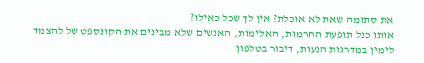את סתומה שאת לא אוכלת? אין לך שכל כאילו?
אותו כנל תופעת החרמות, האלימות, האנשים שלא מבינים את הקונספט של להצמד לימין במדרגות הנעות, דיבור בטלפון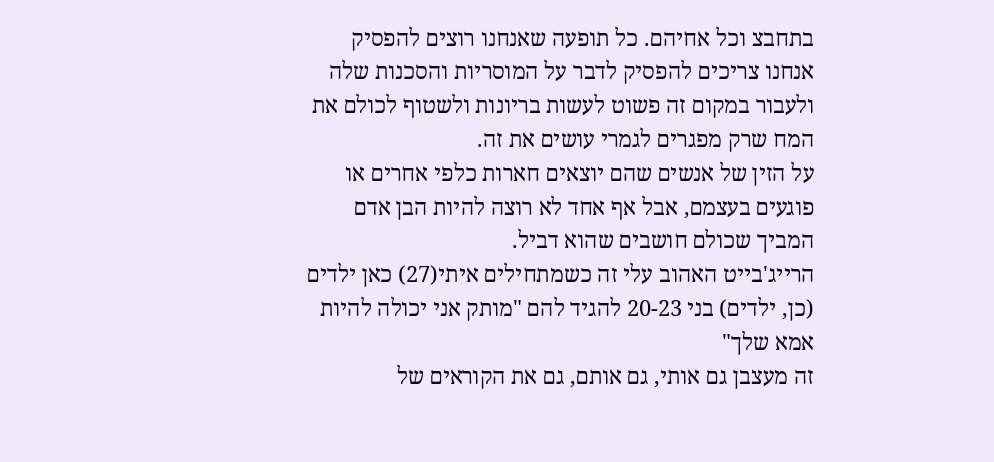בתחבצ וכל אחיהם. כל תופעה שאנחנו רוצים להפסיק אנחנו צריכים להפסיק לדבר על המוסריות והסכנות שלה ולעבור במקום זה פשוט לעשות בריונות ולשטוף לכולם את המח שרק מפגרים לגמרי עושים את זה.
על הזין של אנשים שהם יוצאים חארות כלפי אחרים או פוגעים בעצמם, אבל אף אחד לא רוצה להיות הבן אדם המביך שכולם חושבים שהוא דביל.
הרייג'בייט האהוב עלי זה כשמתחילים איתי(27) כאן ילדים (כן, ילדים) בני 20-23 להגיד להם "מותק אני יכולה להיות אמא שלך"
זה מעצבן גם אותי, גם אותם, גם את הקוראים של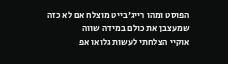הפוסט ומהו רייג'בייט מוצלח אם לא כזה שמעצבן את כולם במידה שווה
אוקיי הצלחתי לעשות גלואו אפ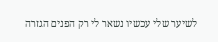לשיער שלי עכשיו נשאר לי רק הפנים הגזרה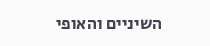השיניים והאופי